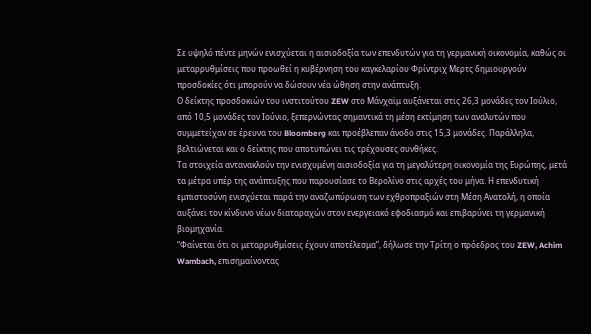Σε υψηλό πέντε μηνών ενισχύεται η αισιοδοξία των επενδυτών για τη γερμανική οικονομία, καθώς οι μεταρρυθμίσεις που προωθεί η κυβέρνηση του καγκελαρίου Φρίντριχ Μερτς δημιουργούν προσδοκίες ότι μπορούν να δώσουν νέα ώθηση στην ανάπτυξη.
Ο δείκτης προσδοκιών του ινστιτούτου ZEW στο Μάνχαϊμ αυξάνεται στις 26,3 μονάδες τον Ιούλιο, από 10,5 μονάδες τον Ιούνιο, ξεπερνώντας σημαντικά τη μέση εκτίμηση των αναλυτών που συμμετείχαν σε έρευνα του Bloomberg και προέβλεπαν άνοδο στις 15,3 μονάδες. Παράλληλα, βελτιώνεται και ο δείκτης που αποτυπώνει τις τρέχουσες συνθήκες.
Τα στοιχεία αντανακλούν την ενισχυμένη αισιοδοξία για τη μεγαλύτερη οικονομία της Ευρώπης, μετά τα μέτρα υπέρ της ανάπτυξης που παρουσίασε το Βερολίνο στις αρχές του μήνα. Η επενδυτική εμπιστοσύνη ενισχύεται παρά την αναζωπύρωση των εχθροπραξιών στη Μέση Ανατολή, η οποία αυξάνει τον κίνδυνο νέων διαταραχών στον ενεργειακό εφοδιασμό και επιβαρύνει τη γερμανική βιομηχανία.
“Φαίνεται ότι οι μεταρρυθμίσεις έχουν αποτέλεσμα”, δήλωσε την Τρίτη ο πρόεδρος του ZEW, Achim Wambach, επισημαίνοντας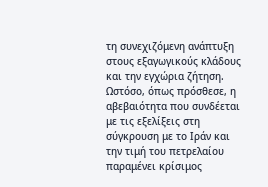τη συνεχιζόμενη ανάπτυξη στους εξαγωγικούς κλάδους και την εγχώρια ζήτηση. Ωστόσο, όπως πρόσθεσε, η αβεβαιότητα που συνδέεται με τις εξελίξεις στη σύγκρουση με το Ιράν και την τιμή του πετρελαίου παραμένει κρίσιμος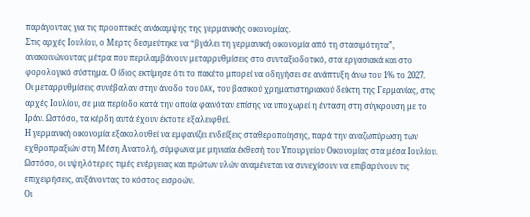παράγοντας για τις προοπτικές ανάκαμψης της γερμανικής οικονομίας.
Στις αρχές Ιουλίου, ο Μερτς δεσμεύτηκε να “βγάλει τη γερμανική οικονομία από τη στασιμότητα”, ανακοινώνοντας μέτρα που περιλαμβάνουν μεταρρυθμίσεις στο συνταξιοδοτικό, στα εργασιακά και στο φορολογικό σύστημα. Ο ίδιος εκτίμησε ότι το πακέτο μπορεί να οδηγήσει σε ανάπτυξη άνω του 1% το 2027.
Οι μεταρρυθμίσεις συνέβαλαν στην άνοδο του DAX, του βασικού χρηματιστηριακού δείκτη της Γερμανίας, στις αρχές Ιουλίου, σε μια περίοδο κατά την οποία φαινόταν επίσης να υποχωρεί η ένταση στη σύγκρουση με το Ιράν. Ωστόσο, τα κέρδη αυτά έχουν έκτοτε εξαλειφθεί.
Η γερμανική οικονομία εξακολουθεί να εμφανίζει ενδείξεις σταθεροποίησης, παρά την αναζωπύρωση των εχθροπραξιών στη Μέση Ανατολή, σύμφωνα με μηνιαία έκθεσή του Υπουργείου Οικονομίας στα μέσα Ιουλίου.
Ωστόσο, οι υψηλότερες τιμές ενέργειας και πρώτων υλών αναμένεται να συνεχίσουν να επιβαρύνουν τις επιχειρήσεις, αυξάνοντας το κόστος εισροών.
Οι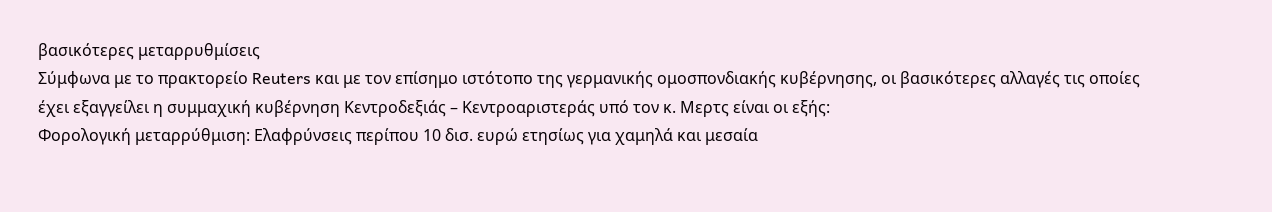βασικότερες μεταρρυθμίσεις
Σύμφωνα με το πρακτορείο Reuters και με τον επίσημο ιστότοπο της γερμανικής ομοσπονδιακής κυβέρνησης, οι βασικότερες αλλαγές τις οποίες έχει εξαγγείλει η συμμαχική κυβέρνηση Κεντροδεξιάς – Κεντροαριστεράς υπό τον κ. Μερτς είναι οι εξής:
Φορολογική μεταρρύθμιση: Ελαφρύνσεις περίπου 10 δισ. ευρώ ετησίως για χαμηλά και μεσαία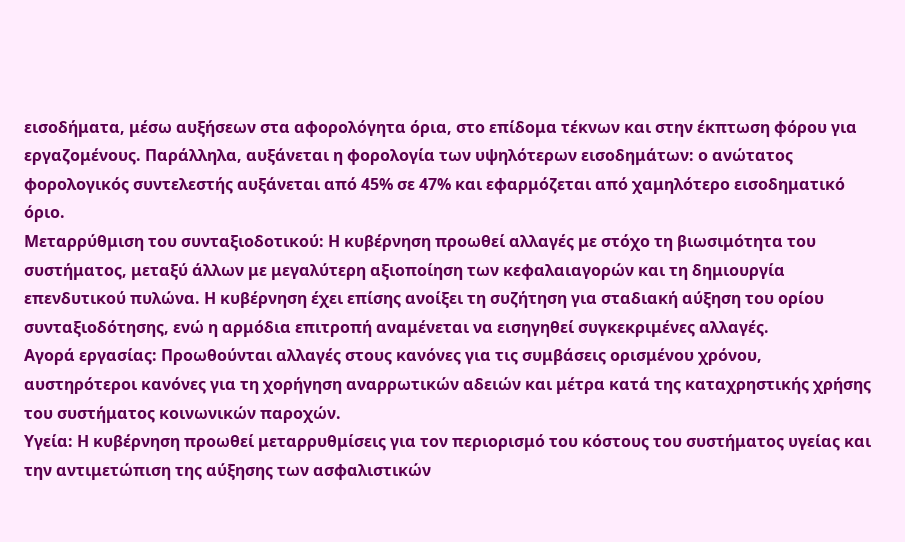εισοδήματα, μέσω αυξήσεων στα αφορολόγητα όρια, στο επίδομα τέκνων και στην έκπτωση φόρου για εργαζομένους. Παράλληλα, αυξάνεται η φορολογία των υψηλότερων εισοδημάτων: ο ανώτατος φορολογικός συντελεστής αυξάνεται από 45% σε 47% και εφαρμόζεται από χαμηλότερο εισοδηματικό όριο.
Μεταρρύθμιση του συνταξιοδοτικού: Η κυβέρνηση προωθεί αλλαγές με στόχο τη βιωσιμότητα του συστήματος, μεταξύ άλλων με μεγαλύτερη αξιοποίηση των κεφαλαιαγορών και τη δημιουργία επενδυτικού πυλώνα. Η κυβέρνηση έχει επίσης ανοίξει τη συζήτηση για σταδιακή αύξηση του ορίου συνταξιοδότησης, ενώ η αρμόδια επιτροπή αναμένεται να εισηγηθεί συγκεκριμένες αλλαγές.
Αγορά εργασίας: Προωθούνται αλλαγές στους κανόνες για τις συμβάσεις ορισμένου χρόνου, αυστηρότεροι κανόνες για τη χορήγηση αναρρωτικών αδειών και μέτρα κατά της καταχρηστικής χρήσης του συστήματος κοινωνικών παροχών.
Υγεία: Η κυβέρνηση προωθεί μεταρρυθμίσεις για τον περιορισμό του κόστους του συστήματος υγείας και την αντιμετώπιση της αύξησης των ασφαλιστικών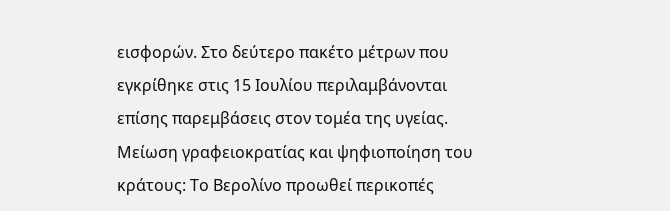εισφορών. Στο δεύτερο πακέτο μέτρων που εγκρίθηκε στις 15 Ιουλίου περιλαμβάνονται επίσης παρεμβάσεις στον τομέα της υγείας.
Μείωση γραφειοκρατίας και ψηφιοποίηση του κράτους: Το Βερολίνο προωθεί περικοπές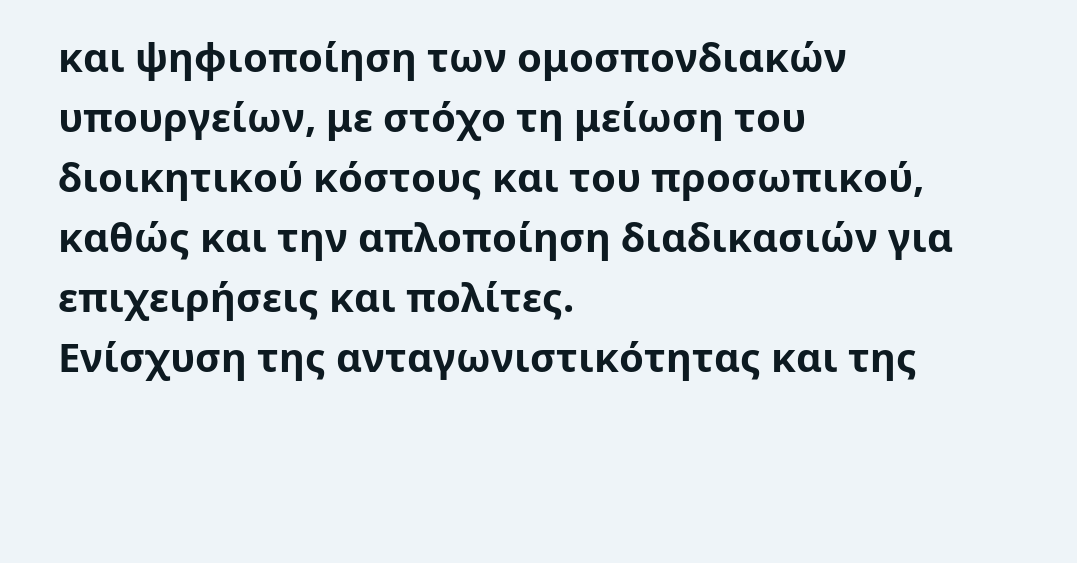και ψηφιοποίηση των ομοσπονδιακών υπουργείων, με στόχο τη μείωση του διοικητικού κόστους και του προσωπικού, καθώς και την απλοποίηση διαδικασιών για επιχειρήσεις και πολίτες.
Ενίσχυση της ανταγωνιστικότητας και της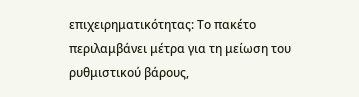επιχειρηματικότητας: Το πακέτο περιλαμβάνει μέτρα για τη μείωση του ρυθμιστικού βάρους,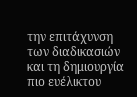την επιτάχυνση των διαδικασιών και τη δημιουργία πιο ευέλικτου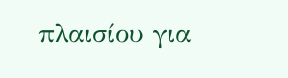πλαισίου για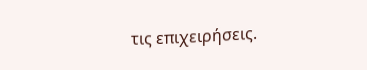τις επιχειρήσεις.